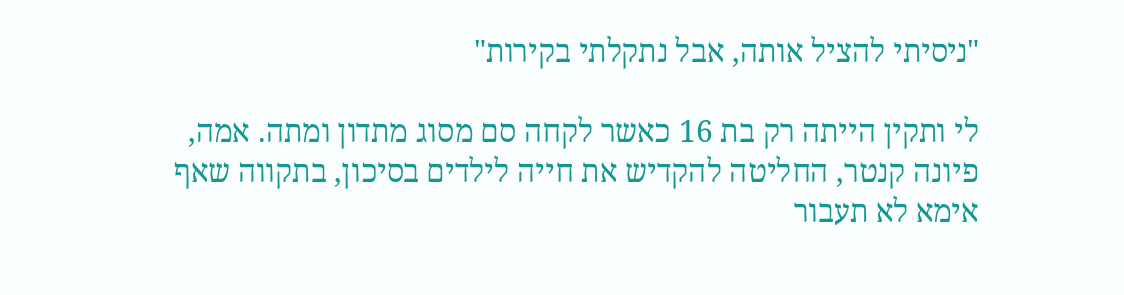"ניסיתי להציל אותה, אבל נתקלתי בקירות"

לי ותקין הייתה רק בת 16 כאשר לקחה סם מסוג מתדון ומתה. אמה, פיונה קנטר, החליטה להקדיש את חייה לילדים בסיכון, בתקווה שאף אימא לא תעבור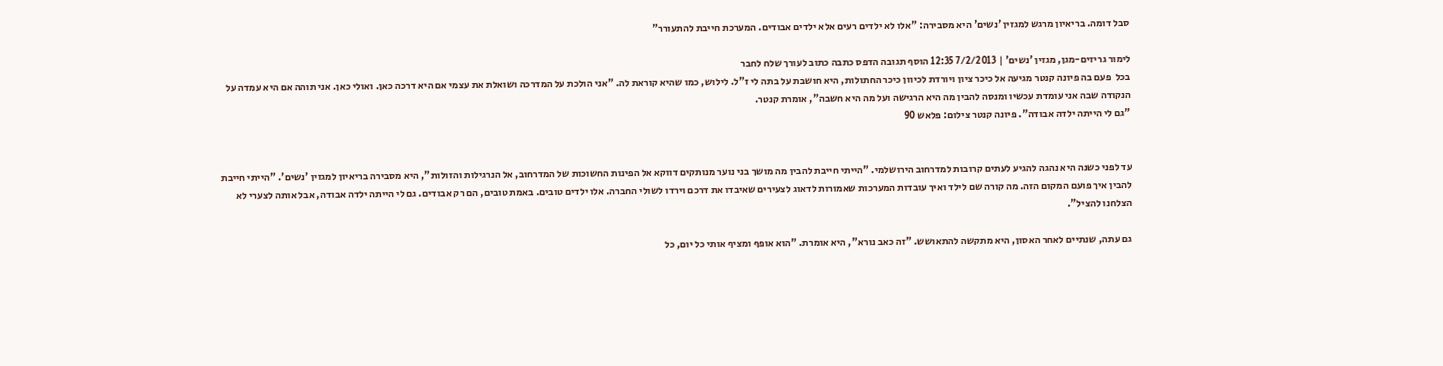סבל דומה. בריאיון מרגש למגזין 'נשים' היא מסבירה: "אלו לא ילדים רעים אלא ילדים אבודים. המערכת חייבת להתעורר"

לימור גריזים-מגן, מגזין 'נשים' | 7/2/2013 12:35 הוסף תגובה הדפס כתבה כתוב לעורך שלח לחבר
בכל  פעם בה פיונה קנטר מגיעה אל כיכר ציון ויורדת לכיוון כיכר החתולות, היא חושבת על בתה לי ז"ל. לילוש, כמו שהיא קוראת לה. "אני הולכת על המדרכה ושואלת את עצמי אם היא דרכה כאן. ואולי כאן. אני תוהה אם היא עמדה על הנקודה שבה אני עומדת עכשיו ומנסה להבין מה היא הרגישה ועל מה היא חשבה", אומרת קנטר.
"גם לי הייתה ילדה אבודה". פיונה קנטר צילום: פלאש 90


עד לפני כשנה היא נהגה להגיע לעתים קרובות למדרחוב הירושלמי. "הייתי חייבת להבין מה מושך בני נוער מנותקים דווקא אל הפינות החשוכות של המדרחוב, אל הנרגילות והזולות", היא מסבירה בריאיון למגזין 'נשים'. "הייתי חייבת להבין איך פועם המקום הזה. מה קורה שם לילד ואיך עובדות המערכות שאמורות לדאוג לצעירים שאיבדו את דרכם וירדו לשולי החברה. אלו ילדים טובים. באמת טובים, הם רק אבודים. גם לי הייתה ילדה אבודה, אבל אותה לצערי לא הצלחנו להציל".

גם עתה, שנתיים לאחר האסון, היא מתקשה להתאושש. "זה כאב נורא", היא אומרת. "הוא אופף ומציף אותי כל יום, כל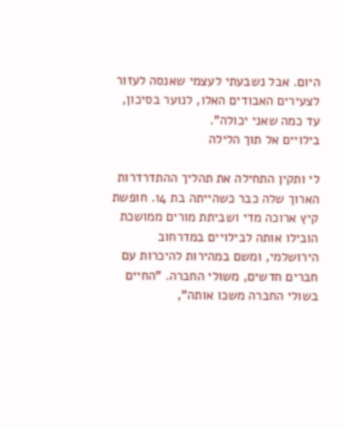היום. אבל נשבעתי לעצמי שאנסה לעזור לצעירים האבודים האלו, לנוער בסיכון, עד כמה שאני יכולה".
בילויים אל תוך הלילה

לי ותקין התחילה את תהליך ההתדרדרות הארוך שלה כבר כשהייתה בת 14. חופשת קיץ ארוכה מדי ושביתת מורים ממושכת הובילו אותה לבילויים במדרחוב הירושלמי, ומשם במהירות להיכרות עם חברים חדשים, משולי החברה. "החיים בשולי החברה משכו אותה",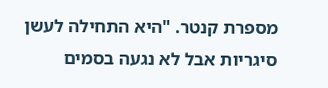מספרת קנטר. "היא התחילה לעשן סיגריות אבל לא נגעה בסמים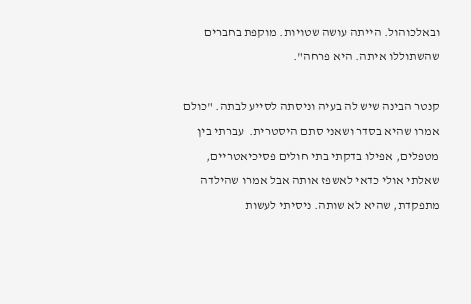ובאלכוהול. הייתה עושה שטויות. מוקפת בחברים שהשתוללו איתה. היא פרחה".

קנטר הבינה שיש לה בעיה וניסתה לסייע לבתה. "כולם אמרו שהיא בסדר ושאני סתם היסטרית.  עברתי בין מטפלים, אפילו בדקתי בתי חולים פסיכיאטריים, שאלתי אולי כדאי לאשפז אותה אבל אמרו שהילדה מתפקדת, שהיא לא שותה. ניסיתי לעשות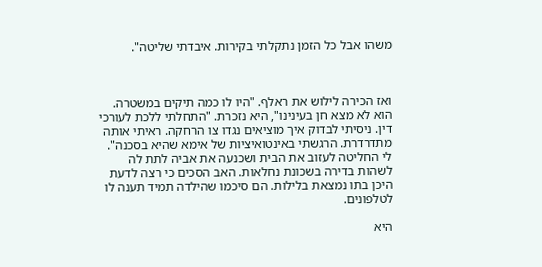משהו אבל כל הזמן נתקלתי בקירות. איבדתי שליטה".



ואז הכירה לילוש את ראלף. "היו לו כמה תיקים במשטרה. הוא לא מצא חן בעינינו", היא נזכרת. "התחלתי ללכת לעורכי דין. ניסיתי לבדוק איך מוציאים נגדו צו הרחקה. ראיתי אותה מתדרדרת. הרגשתי באינטואיציות של אימא שהיא בסכנה".
לי החליטה לעזוב את הבית ושכנעה את אביה לתת לה לשהות בדירה בשכונת נחלאות. האב הסכים כי רצה לדעת היכן בתו נמצאת בלילות. הם סיכמו שהילדה תמיד תענה לו לטלפונים.

היא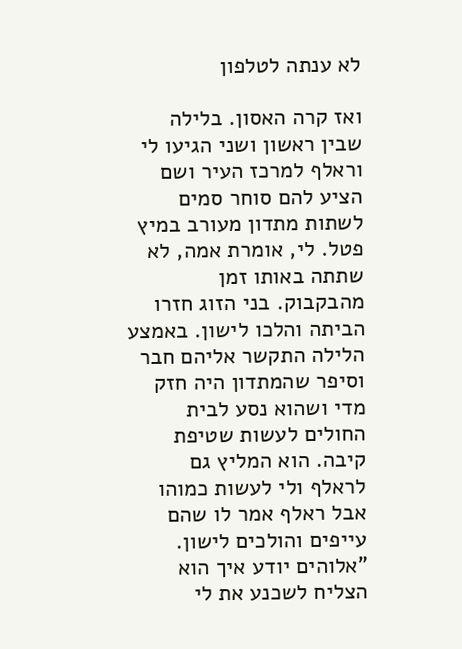לא ענתה לטלפון

ואז קרה האסון. בלילה שבין ראשון ושני הגיעו לי וראלף למרכז העיר ושם הציע להם סוחר סמים לשתות מתדון מעורב במיץ פטל. לי, אומרת אמה, לא שתתה באותו זמן מהבקבוק. בני הזוג חזרו הביתה והלכו לישון. באמצע הלילה התקשר אליהם חבר וסיפר שהמתדון היה חזק מדי ושהוא נסע לבית החולים לעשות שטיפת קיבה. הוא המליץ גם לראלף ולי לעשות כמוהו אבל ראלף אמר לו שהם עייפים והולכים לישון. "אלוהים יודע איך הוא הצליח לשכנע את לי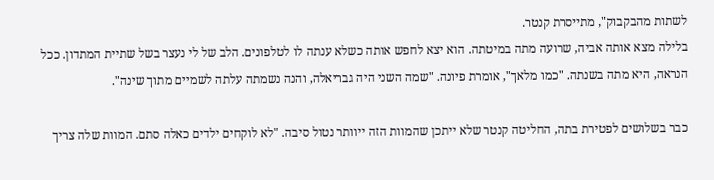לשתות מהבקבוק", מתייסרת קנטר.
בלילה מצא אותה אביה, שרועה מתה במיטתה. הוא יצא לחפש אותה כשלא ענתה לו לטלפונים. הלב של לי נעצר בשל שתיית המתדון. ככל הנראה, היא מתה בשנתה. "כמו מלאך", אומרת פיונה. "שמה השני היה גבריאלה, והנה נשמתה עלתה לשמיים מתוך שינה".

כבר בשלושים לפטירת בתה, החליטה קנטר שלא ייתכן שהמוות הזה ייוותר נטול סיבה. "לא לוקחים ילדים כאלה סתם. המוות שלה צריך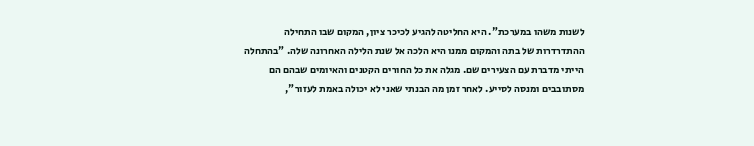לשנות משהו במערכת". היא החליטה להגיע לכיכר ציון, המקום שבו התחילה ההתדרדרות של בתה והמקום ממנו היא הלכה אל שנת הלילה האחרונה שלה. "בהתחלה הייתי מדברת עם הצעירים שם. מגלה את כל החורים הקטנים והאיומים שבהם הם מסתובבים ומנסה לסייע. לאחר זמן מה הבנתי שאני לא יכולה באמת לעזור",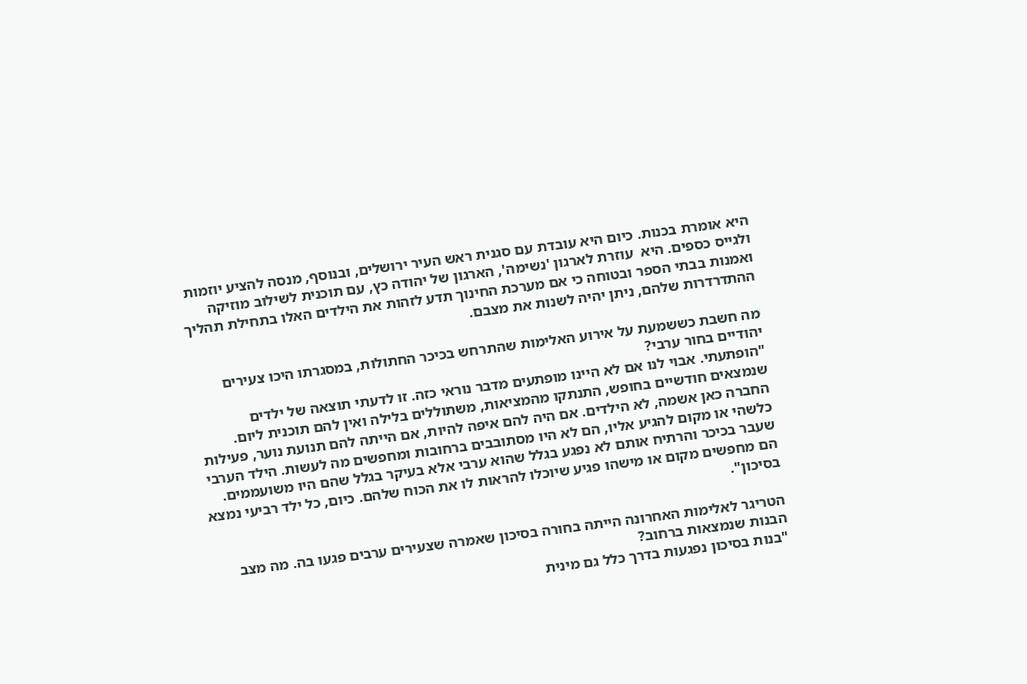היא אומרת בכנות. כיום היא עובדת עם סגנית ראש העיר ירושלים, ובנוסף, מנסה להציע יוזמות ולגייס כספים. היא  עוזרת לארגון 'נשימה', הארגון של יהודה כץ, עם תוכנית לשילוב מוזיקה ואמנות בבתי הספר ובטוחה כי אם מערכת החינוך תדע לזהות את הילדים האלו בתחילת תהליך ההתדרדרות שלהם, ניתן יהיה לשנות את מצבם.

מה חשבת כששמעת על אירוע האלימות שהתרחש בכיכר החתולות, במסגרתו היכו צעירים יהודיים בחור ערבי?
"הופתעתי. אבוי לנו אם לא היינו מופתעים מדבר נוראי כזה. זו לדעתי תוצאה של ילדים שנמצאים חודשיים בחופש, התנתקו מהמציאות, משתוללים בלילה ואין להם תוכנית ליום. החברה כאן אשמה, לא הילדים. אם היה להם איפה להיות, אם הייתה להם תנועת נוער, פעילות כלשהי או מקום להגיע אליו, הם לא היו מסתובבים ברחובות ומחפשים מה לעשות. הילד הערבי שעבר בכיכר והרתיח אותם לא נפגע בגלל שהוא ערבי אלא בעיקר בגלל שהם היו משועממים. הם מחפשים מקום או מישהו פגיע שיוכלו להראות לו את הכוח שלהם. כיום, כל ילד רביעי נמצא בסיכון".

הטריגר לאלימות האחרונה הייתה בחורה בסיכון שאמרה שצעירים ערבים פגעו בה. מה מצב הבנות שנמצאות ברחוב?
"בנות בסיכון נפגעות בדרך כלל גם מינית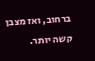ברחוב, ואז מצבן קשה יותר.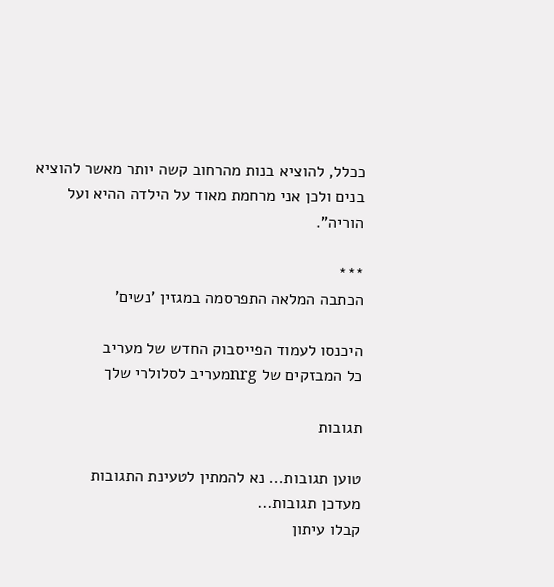ככלל, להוציא בנות מהרחוב קשה יותר מאשר להוציא בנים ולכן אני מרחמת מאוד על הילדה ההיא ועל הוריה".

***
הכתבה המלאה התפרסמה במגזין 'נשים'

היכנסו לעמוד הפייסבוק החדש של מעריב
כל המבזקים של nrgמעריב לסלולרי שלך

תגובות

טוען תגובות... נא להמתין לטעינת התגובות
מעדכן תגובות...
קבלו עיתון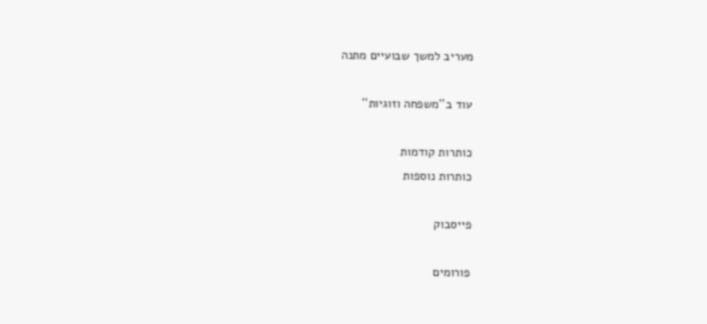מעריב למשך שבועיים מתנה

עוד ב''משפחה וזוגיות''

כותרות קודמות
כותרות נוספות

פייסבוק

פורומים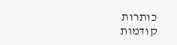כותרות קודמות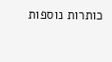כותרות נוספות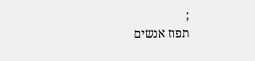;
תפוז אנשים